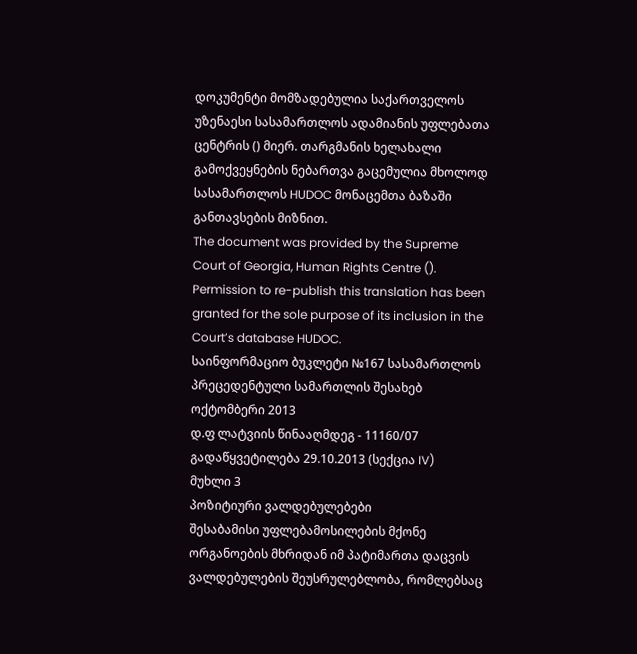დოკუმენტი მომზადებულია საქართველოს უზენაესი სასამართლოს ადამიანის უფლებათა ცენტრის () მიერ. თარგმანის ხელახალი გამოქვეყნების ნებართვა გაცემულია მხოლოდ სასამართლოს HUDOC მონაცემთა ბაზაში განთავსების მიზნით.
The document was provided by the Supreme Court of Georgia, Human Rights Centre (). Permission to re-publish this translation has been granted for the sole purpose of its inclusion in the Court’s database HUDOC.
საინფორმაციო ბუკლეტი №167 სასამართლოს პრეცედენტული სამართლის შესახებ
ოქტომბერი 2013
დ.ფ ლატვიის წინააღმდეგ - 11160/07
გადაწყვეტილება 29.10.2013 (სექცია IV)
მუხლი 3
პოზიტიური ვალდებულებები
შესაბამისი უფლებამოსილების მქონე ორგანოების მხრიდან იმ პატიმართა დაცვის ვალდებულების შეუსრულებლობა, რომლებსაც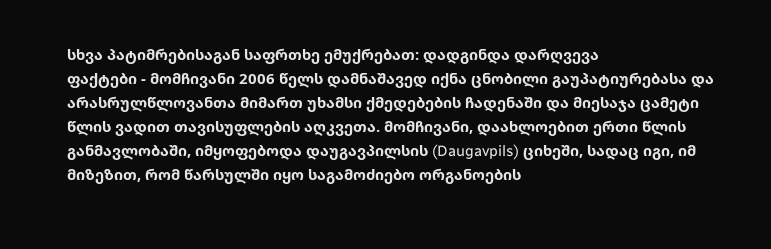სხვა პატიმრებისაგან საფრთხე ემუქრებათ: დადგინდა დარღვევა
ფაქტები - მომჩივანი 2006 წელს დამნაშავედ იქნა ცნობილი გაუპატიურებასა და არასრულწლოვანთა მიმართ უხამსი ქმედებების ჩადენაში და მიესაჯა ცამეტი წლის ვადით თავისუფლების აღკვეთა. მომჩივანი, დაახლოებით ერთი წლის განმავლობაში, იმყოფებოდა დაუგავპილსის (Daugavpils) ციხეში, სადაც იგი, იმ მიზეზით, რომ წარსულში იყო საგამოძიებო ორგანოების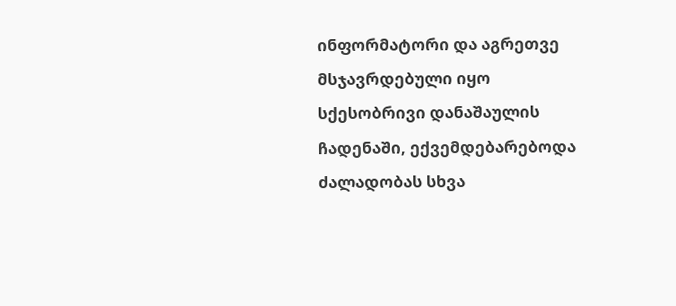ინფორმატორი და აგრეთვე მსჯავრდებული იყო სქესობრივი დანაშაულის ჩადენაში, ექვემდებარებოდა ძალადობას სხვა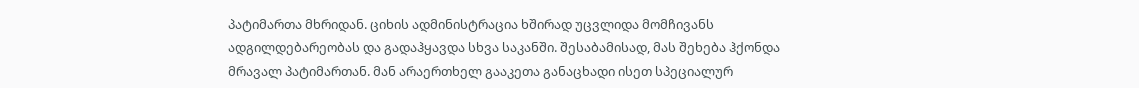პატიმართა მხრიდან. ციხის ადმინისტრაცია ხშირად უცვლიდა მომჩივანს ადგილდებარეობას და გადაჰყავდა სხვა საკანში. შესაბამისად, მას შეხება ჰქონდა მრავალ პატიმართან. მან არაერთხელ გააკეთა განაცხადი ისეთ სპეციალურ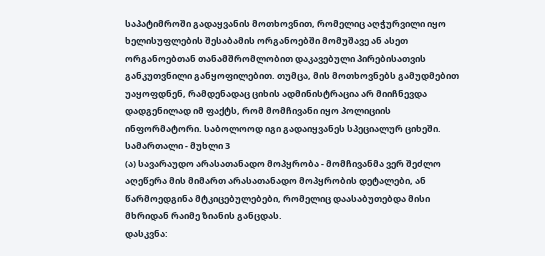საპატიმროში გადაყვანის მოთხოვნით, რომელიც აღჭურვილი იყო ხელისუფლების შესაბამის ორგანოებში მომუშავე ან ასეთ ორგანოებთან თანამშრომლობით დაკავებული პირებისათვის განკუთვნილი განყოფილებით. თუმცა, მის მოთხოვნებს გამუდმებით უაყოფდნენ, რამდენადაც ციხის ადმინისტრაცია არ მიიჩნევდა დადგენილად იმ ფაქტს, რომ მომჩივანი იყო პოლიციის ინფორმატორი. საბოლოოდ იგი გადაიყვანეს სპეციალურ ციხეში.
სამართალი - მუხლი 3
(ა) სავარაუდო არასათანადო მოპყრობა - მომჩივანმა ვერ შეძლო აღეწერა მის მიმართ არასათანადო მოპყრობის დეტალები, ან წარმოედგინა მტკიცებულებები, რომელიც დაასაბუთებდა მისი მხრიდან რაიმე ზიანის განცდას.
დასკვნა: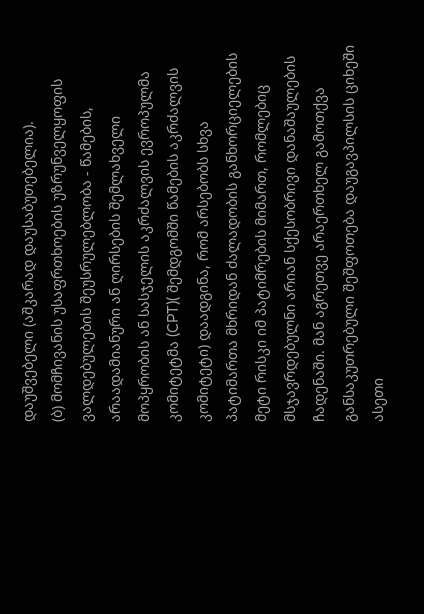დაუშვებელი (აშკარად დაუსაბუთებელია).
(ბ) მომჩივანის უსაფრთხოების უზრუნველყოფის ვალდებულების შეუსრულებლობა - წამების, არაადამიანური ან ღირსების შემლახველი მოპყრობის ან სასჯელის აკრძალვის ევროპულმა კომიტეტმა (CPT)( შემდგომში წამების აკრძალვის კომიტეტი) დაადგინა, რომ არსებობს სხვა პატიმართა მხრიდან ძალადობის განხორციელების მეტი რისკი იმ პატიმრების მიმართ, რომლებიც მსჯავრდებულნი არიან სქესობრივი დანაშაულების ჩადენაში. მან აგრეთვე არაერთხელ გამოთქვა განსაკუთრებული შეშფოთება დაუგავპილსის ციხეში ასეთი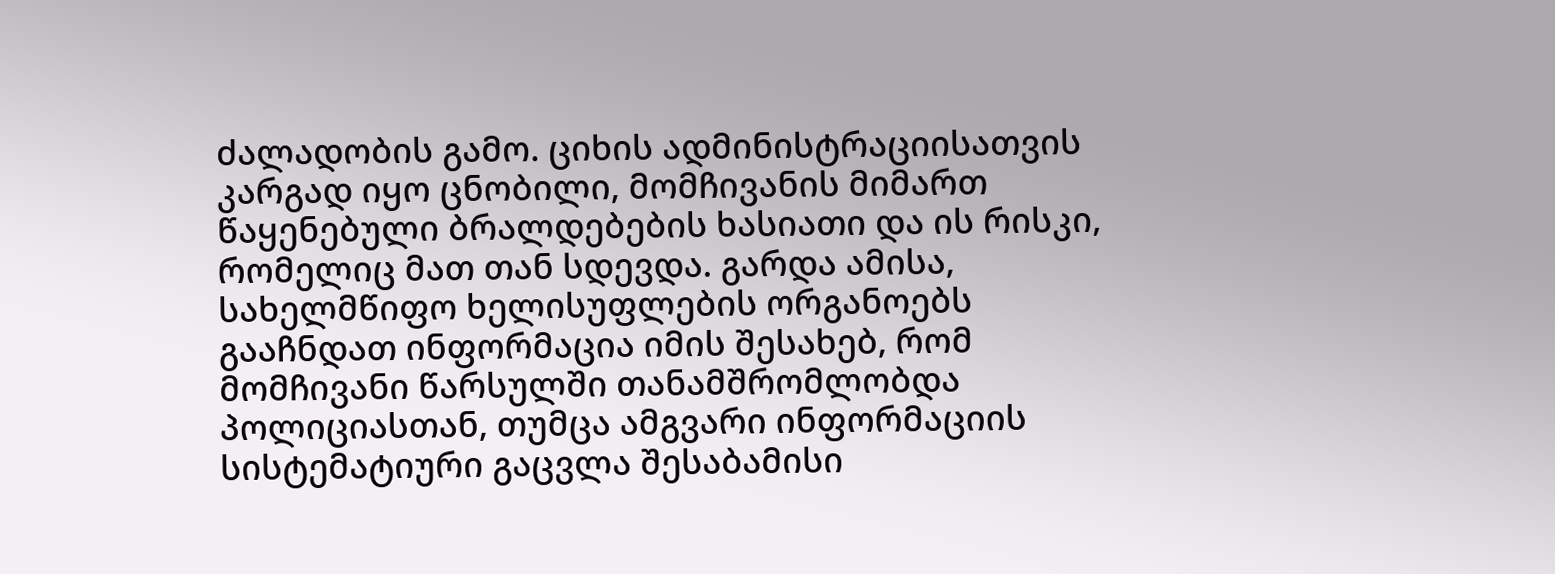ძალადობის გამო. ციხის ადმინისტრაციისათვის კარგად იყო ცნობილი, მომჩივანის მიმართ წაყენებული ბრალდებების ხასიათი და ის რისკი, რომელიც მათ თან სდევდა. გარდა ამისა, სახელმწიფო ხელისუფლების ორგანოებს გააჩნდათ ინფორმაცია იმის შესახებ, რომ მომჩივანი წარსულში თანამშრომლობდა პოლიციასთან, თუმცა ამგვარი ინფორმაციის სისტემატიური გაცვლა შესაბამისი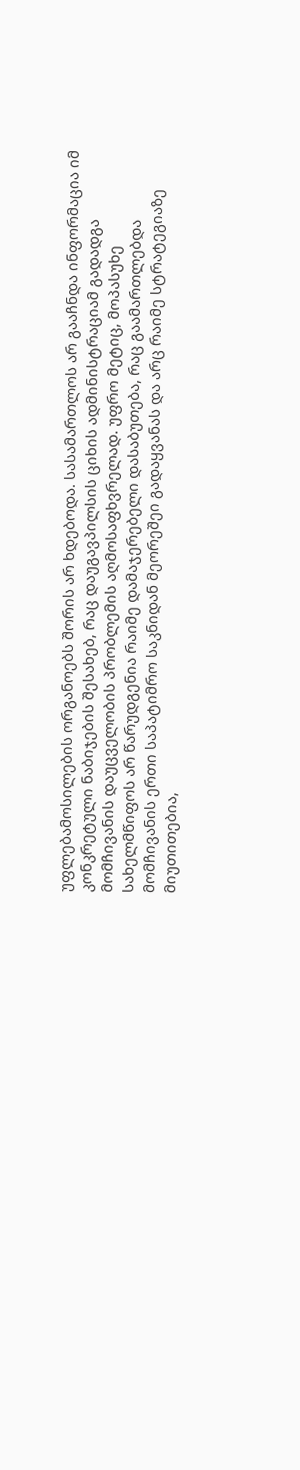უფლებამოსილების ორგანოებს შორის არ ხდებოდა. სასამართლოს არ გააჩნდა ინფორმაცია იმ კონკრეტული ნაბიჯების შესახებ, რაც დაუგავპილსის ციხის ადმინისტრაციამ გადადგა მომჩივანის დაუცველობის პრობლემის აღმოსაფხვრელად. უფრო მეტიც, მოპასუხე სახელმწიფოს არ წარუდგენია რაიმე დამაჯერებელი დასაბუთება, რაც გაამართლებდა მომჩივანის ერთი საპატიმრო საკნიდან მეორეშეი გადაყვანას და არც რაიმე სტრატეგიაზე მიუთითებია,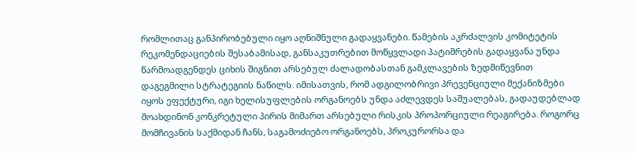რომლითაც განპირობებული იყო აღნიშნული გადაყვანები. წამების აკრძალვის კომიტეტის რეკომენდაციების შესაბამისად, განსაკუთრებით მოწყვლადი პატიმრების გადაყვანა უნდა წარმოადგენდეს ციხის შიგნით არსებულ ძალადობასთან გამკლავების ზედმიწევნით დაგეგმილი სტრატეგიის ნაწილს. იმისათვის, რომ ადგილობრივი პრევენციული მექანიზმები იყოს ეფექტური, იგი ხელისუფლების ორგანოებს უნდა აძლევდეს საშუალებას, გადაუდებლად მოახდინონ კონკრეტული პირის მიმართ არსებული რისკის პროპორციული რეაგირება. როგორც მომჩივანის საქმიდან ჩანს, საგამოძიებო ორგანოებს, პროკურორსა და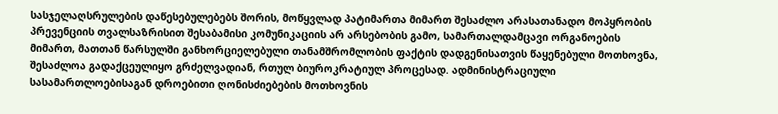სასჯელაღსრულების დაწესებულებებს შორის, მოწყვლად პატიმართა მიმართ შესაძლო არასათანადო მოპყრობის პრევენციის თვალსაზრისით შესაბამისი კომუნიკაციის არ არსებობის გამო, სამართალდამცავი ორგანოების მიმართ, მათთან წარსულში განხორციელებული თანამშრომლობის ფაქტის დადგენისათვის წაყენებული მოთხოვნა, შესაძლოა გადაქცეულიყო გრძელვადიან, რთულ ბიუროკრატიულ პროცესად. ადმინისტრაციული სასამართლოებისაგან დროებითი ღონისძიებების მოთხოვნის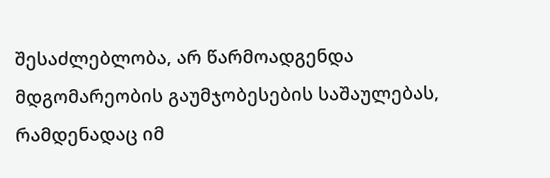შესაძლებლობა, არ წარმოადგენდა მდგომარეობის გაუმჯობესების საშაულებას, რამდენადაც იმ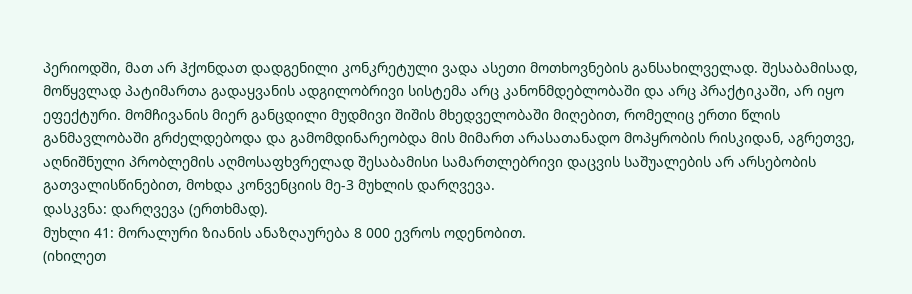პერიოდში, მათ არ ჰქონდათ დადგენილი კონკრეტული ვადა ასეთი მოთხოვნების განსახილველად. შესაბამისად, მოწყვლად პატიმართა გადაყვანის ადგილობრივი სისტემა არც კანონმდებლობაში და არც პრაქტიკაში, არ იყო ეფექტური. მომჩივანის მიერ განცდილი მუდმივი შიშის მხედველობაში მიღებით, რომელიც ერთი წლის განმავლობაში გრძელდებოდა და გამომდინარეობდა მის მიმართ არასათანადო მოპყრობის რისკიდან, აგრეთვე, აღნიშნული პრობლემის აღმოსაფხვრელად შესაბამისი სამართლებრივი დაცვის საშუალების არ არსებობის გათვალისწინებით, მოხდა კონვენციის მე-3 მუხლის დარღვევა.
დასკვნა: დარღვევა (ერთხმად).
მუხლი 41: მორალური ზიანის ანაზღაურება 8 000 ევროს ოდენობით.
(იხილეთ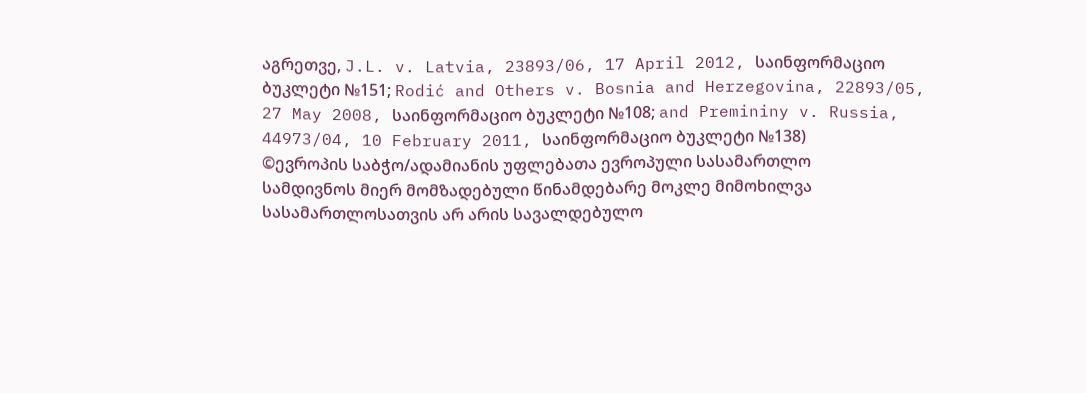აგრეთვე, J.L. v. Latvia, 23893/06, 17 April 2012, საინფორმაციო ბუკლეტი №151; Rodić and Others v. Bosnia and Herzegovina, 22893/05, 27 May 2008, საინფორმაციო ბუკლეტი №108; and Premininy v. Russia, 44973/04, 10 February 2011, საინფორმაციო ბუკლეტი №138)
©ევროპის საბჭო/ადამიანის უფლებათა ევროპული სასამართლო
სამდივნოს მიერ მომზადებული წინამდებარე მოკლე მიმოხილვა
სასამართლოსათვის არ არის სავალდებულო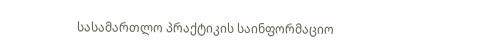სასამართლო პრაქტიკის საინფორმაციო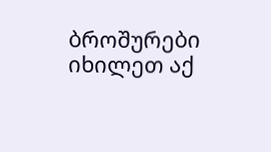ბროშურები იხილეთ აქ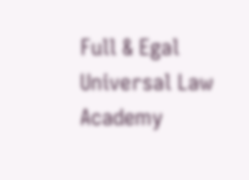Full & Egal Universal Law Academy